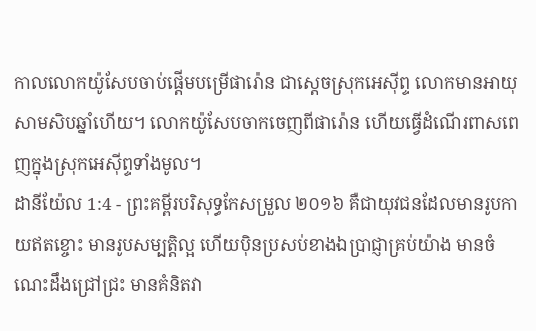កាលលោកយ៉ូសែបចាប់ផ្ដើមបម្រើផារ៉ោន ជាស្តេចស្រុកអេស៊ីព្ទ លោកមានអាយុសាមសិបឆ្នាំហើយ។ លោកយ៉ូសែបចាកចេញពីផារ៉ោន ហើយធ្វើដំណើរពាសពេញក្នុងស្រុកអេស៊ីព្ទទាំងមូល។
ដានីយ៉ែល 1:4 - ព្រះគម្ពីរបរិសុទ្ធកែសម្រួល ២០១៦ គឺជាយុវជនដែលមានរូបកាយឥតខ្ចោះ មានរូបសម្បត្តិល្អ ហើយប៉ិនប្រសប់ខាងឯប្រាជ្ញាគ្រប់យ៉ាង មានចំណេះដឹងជ្រៅជ្រះ មានគំនិតវា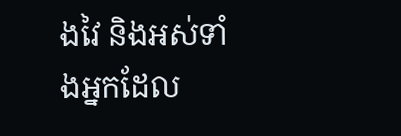ងវៃ និងអស់ទាំងអ្នកដែល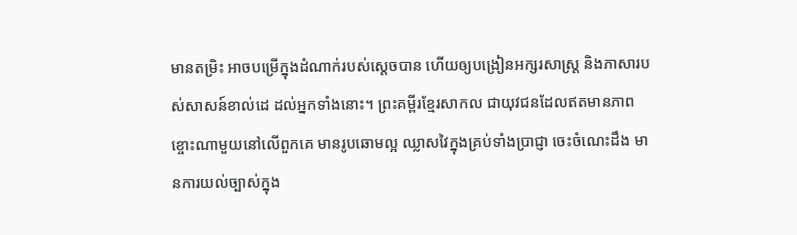មានតម្រិះ អាចបម្រើក្នុងដំណាក់របស់ស្តេចបាន ហើយឲ្យបង្រៀនអក្សរសាស្ត្រ និងភាសារបស់សាសន៍ខាល់ដេ ដល់អ្នកទាំងនោះ។ ព្រះគម្ពីរខ្មែរសាកល ជាយុវជនដែលឥតមានភាពខ្ចោះណាមួយនៅលើពួកគេ មានរូបឆោមល្អ ឈ្លាសវៃក្នុងគ្រប់ទាំងប្រាជ្ញា ចេះចំណេះដឹង មានការយល់ច្បាស់ក្នុង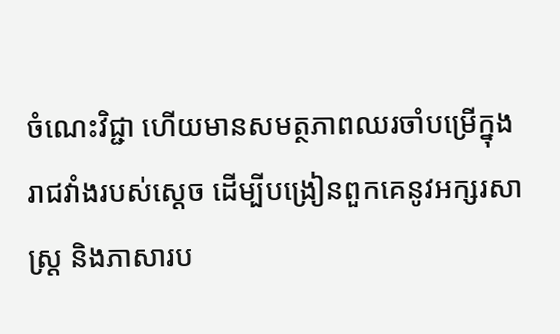ចំណេះវិជ្ជា ហើយមានសមត្ថភាពឈរចាំបម្រើក្នុងរាជវាំងរបស់ស្ដេច ដើម្បីបង្រៀនពួកគេនូវអក្សរសាស្ដ្រ និងភាសារប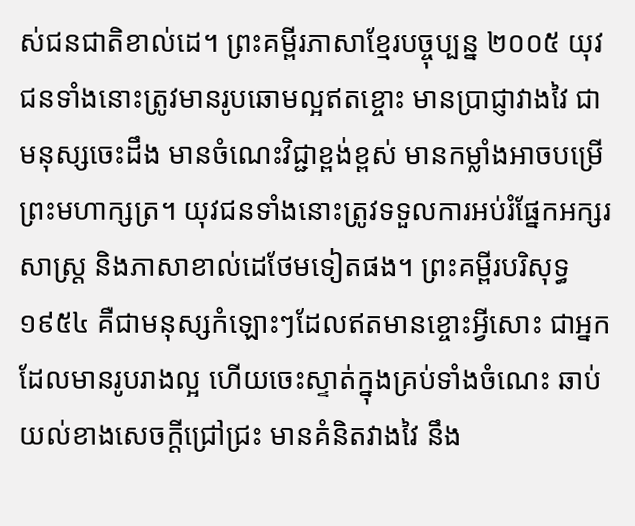ស់ជនជាតិខាល់ដេ។ ព្រះគម្ពីរភាសាខ្មែរបច្ចុប្បន្ន ២០០៥ យុវជនទាំងនោះត្រូវមានរូបឆោមល្អឥតខ្ចោះ មានប្រាជ្ញាវាងវៃ ជាមនុស្សចេះដឹង មានចំណេះវិជ្ជាខ្ពង់ខ្ពស់ មានកម្លាំងអាចបម្រើព្រះមហាក្សត្រ។ យុវជនទាំងនោះត្រូវទទួលការអប់រំផ្នែកអក្សរសាស្ត្រ និងភាសាខាល់ដេថែមទៀតផង។ ព្រះគម្ពីរបរិសុទ្ធ ១៩៥៤ គឺជាមនុស្សកំឡោះៗដែលឥតមានខ្ចោះអ្វីសោះ ជាអ្នកដែលមានរូបរាងល្អ ហើយចេះស្ទាត់ក្នុងគ្រប់ទាំងចំណេះ ឆាប់យល់ខាងសេចក្ដីជ្រៅជ្រះ មានគំនិតវាងវៃ នឹង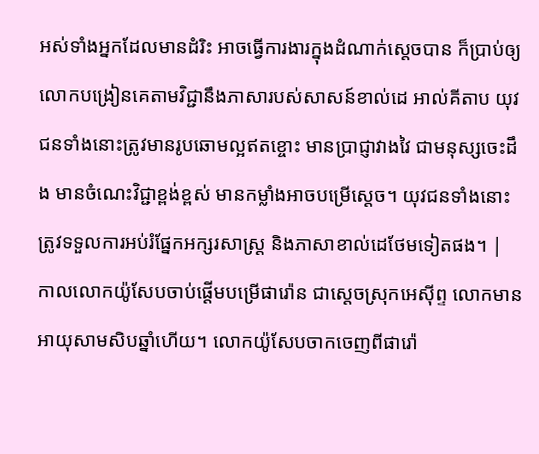អស់ទាំងអ្នកដែលមានដំរិះ អាចធ្វើការងារក្នុងដំណាក់ស្តេចបាន ក៏ប្រាប់ឲ្យលោកបង្រៀនគេតាមវិជ្ជានឹងភាសារបស់សាសន៍ខាល់ដេ អាល់គីតាប យុវជនទាំងនោះត្រូវមានរូបឆោមល្អឥតខ្ចោះ មានប្រាជ្ញាវាងវៃ ជាមនុស្សចេះដឹង មានចំណេះវិជ្ជាខ្ពង់ខ្ពស់ មានកម្លាំងអាចបម្រើស្តេច។ យុវជនទាំងនោះត្រូវទទួលការអប់រំផ្នែកអក្សរសាស្ត្រ និងភាសាខាល់ដេថែមទៀតផង។ |
កាលលោកយ៉ូសែបចាប់ផ្ដើមបម្រើផារ៉ោន ជាស្តេចស្រុកអេស៊ីព្ទ លោកមានអាយុសាមសិបឆ្នាំហើយ។ លោកយ៉ូសែបចាកចេញពីផារ៉ោ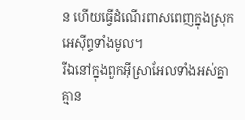ន ហើយធ្វើដំណើរពាសពេញក្នុងស្រុកអេស៊ីព្ទទាំងមូល។
រីឯនៅក្នុងពួកអ៊ីស្រាអែលទាំងអស់គ្នា គ្មាន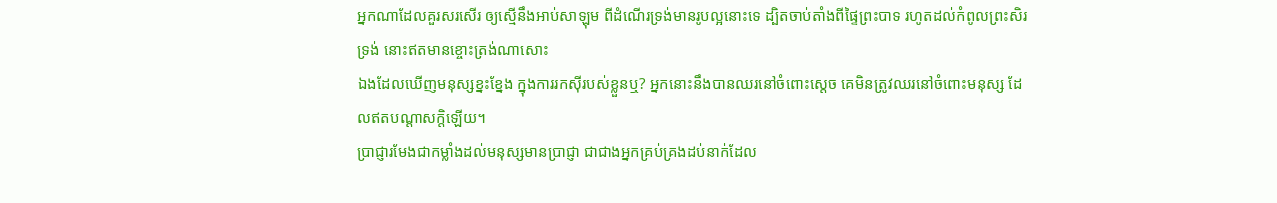អ្នកណាដែលគួរសរសើរ ឲ្យស្មើនឹងអាប់សាឡុម ពីដំណើរទ្រង់មានរូបល្អនោះទេ ដ្បិតចាប់តាំងពីផ្ទៃព្រះបាទ រហូតដល់កំពូលព្រះសិរទ្រង់ នោះឥតមានខ្ចោះត្រង់ណាសោះ
ឯងដែលឃើញមនុស្សខ្នះខ្នែង ក្នុងការរកស៊ីរបស់ខ្លួនឬ? អ្នកនោះនឹងបានឈរនៅចំពោះស្តេច គេមិនត្រូវឈរនៅចំពោះមនុស្ស ដែលឥតបណ្ដាសក្តិឡើយ។
ប្រាជ្ញារមែងជាកម្លាំងដល់មនុស្សមានប្រាជ្ញា ជាជាងអ្នកគ្រប់គ្រងដប់នាក់ដែល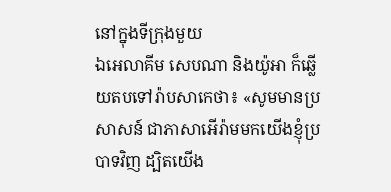នៅក្នុងទីក្រុងមួយ
ឯអេលាគីម សេបណា និងយ៉ូអា ក៏ឆ្លើយតបទៅរ៉ាបសាកេថា៖ «សូមមានប្រសាសន៍ ជាភាសាអើរ៉ាមមកយើងខ្ញុំប្របាទវិញ ដ្បិតយើង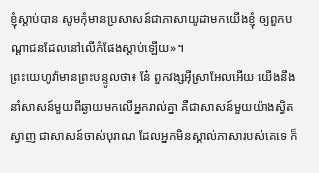ខ្ញុំស្តាប់បាន សូមកុំមានប្រសាសន៍ជាភាសាយូដាមកយើងខ្ញុំ ឲ្យពួកបណ្ដាជនដែលនៅលើកំផែងស្តាប់ឡើយ»។
ព្រះយេហូវ៉ាមានព្រះបន្ទូលថា៖ នែ៎ ពួកវង្សអ៊ីស្រាអែលអើយ យើងនឹងនាំសាសន៍មួយពីឆ្ងាយមកលើអ្នករាល់គ្នា គឺជាសាសន៍មួយយ៉ាងស្វិតស្វាញ ជាសាសន៍ចាស់បុរាណ ដែលអ្នកមិនស្គាល់ភាសារបស់គេទេ ក៏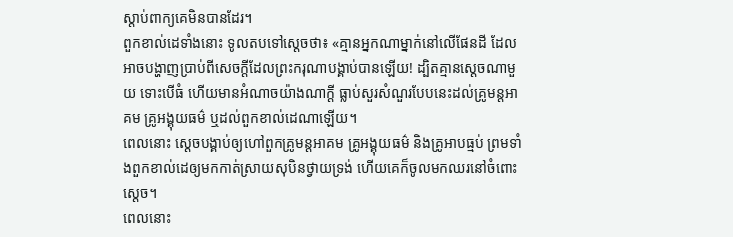ស្តាប់ពាក្យគេមិនបានដែរ។
ពួកខាល់ដេទាំងនោះ ទូលតបទៅស្តេចថា៖ «គ្មានអ្នកណាម្នាក់នៅលើផែនដី ដែលអាចបង្ហាញប្រាប់ពីសេចក្ដីដែលព្រះករុណាបង្គាប់បានឡើយ! ដ្បិតគ្មានស្តេចណាមួយ ទោះបើធំ ហើយមានអំណាចយ៉ាងណាក្ដី ធ្លាប់សួរសំណួរបែបនេះដល់គ្រូមន្តអាគម គ្រូអង្គុយធម៌ ឬដល់ពួកខាល់ដេណាឡើយ។
ពេលនោះ ស្ដេចបង្គាប់ឲ្យហៅពួកគ្រូមន្តអាគម គ្រូអង្គុយធម៌ និងគ្រូអាបធ្មប់ ព្រមទាំងពួកខាល់ដេឲ្យមកកាត់ស្រាយសុបិនថ្វាយទ្រង់ ហើយគេក៏ចូលមកឈរនៅចំពោះស្តេច។
ពេលនោះ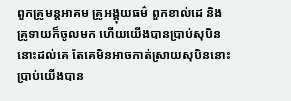ពួកគ្រូមន្តអាគម គ្រូអង្គុយធម៌ ពួកខាល់ដេ និងគ្រូទាយក៏ចូលមក ហើយយើងបានប្រាប់សុបិននោះដល់គេ តែគេមិនអាចកាត់ស្រាយសុបិននោះប្រាប់យើងបាន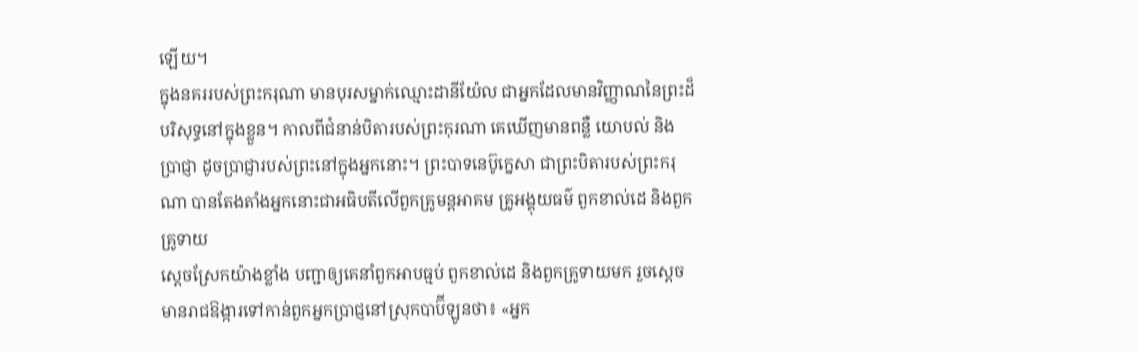ឡើយ។
ក្នុងនគររបស់ព្រះករុណា មានបុរសម្នាក់ឈ្មោះដានីយ៉ែល ជាអ្នកដែលមានវិញ្ញាណនៃព្រះដ៏បរិសុទ្ធនៅក្នុងខ្លួន។ កាលពីជំនាន់បិតារបស់ព្រះកុរណា គេឃើញមានពន្លឺ យោបល់ និងប្រាជ្ញា ដូចប្រាជ្ញារបស់ព្រះនៅក្នុងអ្នកនោះ។ ព្រះបាទនេប៊ូក្នេសា ជាព្រះបិតារបស់ព្រះករុណា បានតែងតាំងអ្នកនោះជាអធិបតីលើពួកគ្រូមន្តអាគម គ្រូអង្គុយធម៌ ពួកខាល់ដេ និងពួកគ្រូទាយ
ស្ដេចស្រែកយ៉ាងខ្លាំង បញ្ជាឲ្យគេនាំពួកអាបធ្មប់ ពួកខាល់ដេ និងពួកគ្រូទាយមក រួចស្ដេចមានរាជឱង្ការទៅកាន់ពួកអ្នកប្រាជ្ញនៅស្រុកបាប៊ីឡូនថា៖ «អ្នក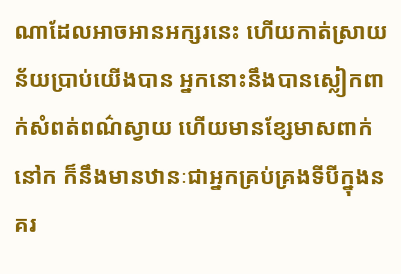ណាដែលអាចអានអក្សរនេះ ហើយកាត់ស្រាយន័យប្រាប់យើងបាន អ្នកនោះនឹងបានស្លៀកពាក់សំពត់ពណ៌ស្វាយ ហើយមានខ្សែមាសពាក់នៅក ក៏នឹងមានឋានៈជាអ្នកគ្រប់គ្រងទីបីក្នុងនគរ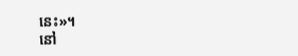នេះ»។
នៅ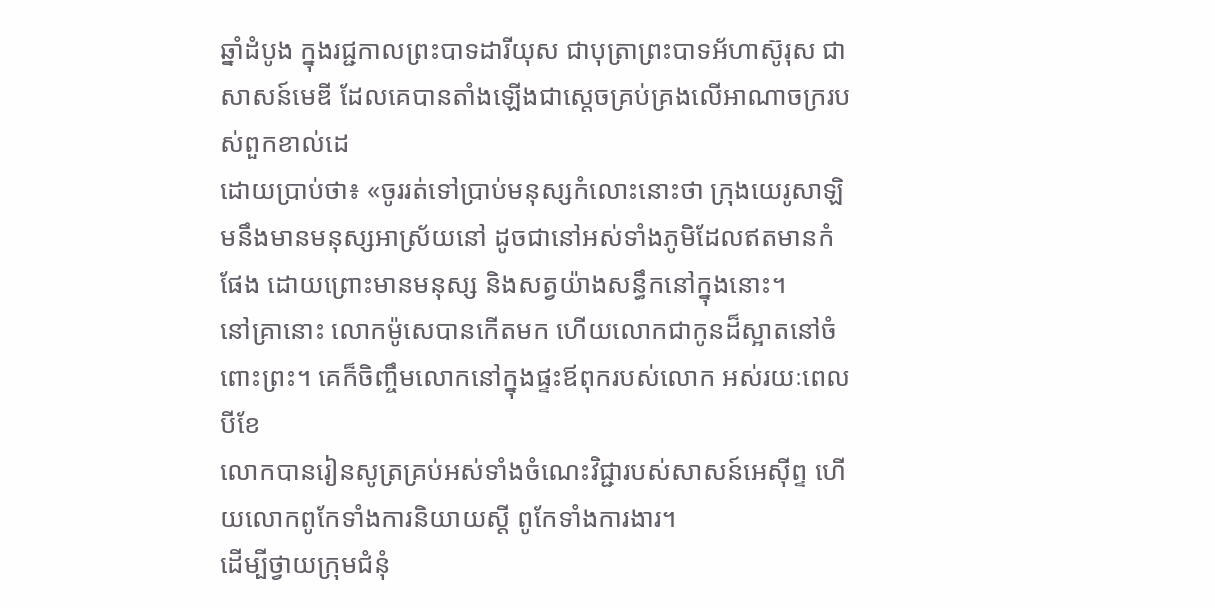ឆ្នាំដំបូង ក្នុងរជ្ជកាលព្រះបាទដារីយុស ជាបុត្រាព្រះបាទអ័ហាស៊ូរុស ជាសាសន៍មេឌី ដែលគេបានតាំងឡើងជាស្តេចគ្រប់គ្រងលើអាណាចក្ររបស់ពួកខាល់ដេ
ដោយប្រាប់ថា៖ «ចូររត់ទៅប្រាប់មនុស្សកំលោះនោះថា ក្រុងយេរូសាឡិមនឹងមានមនុស្សអាស្រ័យនៅ ដូចជានៅអស់ទាំងភូមិដែលឥតមានកំផែង ដោយព្រោះមានមនុស្ស និងសត្វយ៉ាងសន្ធឹកនៅក្នុងនោះ។
នៅគ្រានោះ លោកម៉ូសេបានកើតមក ហើយលោកជាកូនដ៏ស្អាតនៅចំពោះព្រះ។ គេក៏ចិញ្ចឹមលោកនៅក្នុងផ្ទះឪពុករបស់លោក អស់រយៈពេលបីខែ
លោកបានរៀនសូត្រគ្រប់អស់ទាំងចំណេះវិជ្ជារបស់សាសន៍អេស៊ីព្ទ ហើយលោកពូកែទាំងការនិយាយស្ដី ពូកែទាំងការងារ។
ដើម្បីថ្វាយក្រុមជំនុំ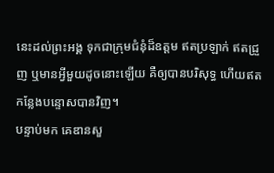នេះដល់ព្រះអង្គ ទុកជាក្រុមជំនុំដ៏ឧត្តម ឥតប្រឡាក់ ឥតជ្រួញ ឬមានអ្វីមួយដូចនោះឡើយ គឺឲ្យបានបរិសុទ្ធ ហើយឥតកន្លែងបន្ទោសបានវិញ។
បន្ទាប់មក គេឌានសួ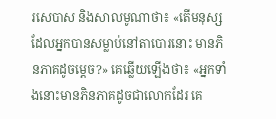រសេបាស និងសាលមូណាថា៖ «តើមនុស្សដែលអ្នកបានសម្លាប់នៅតាបោរនោះ មានភិនភាគដូចម្ដេច?» គេឆ្លើយឡើងថា៖ «អ្នកទាំងនោះមានភិនភាគដូចជាលោកដែរ គេ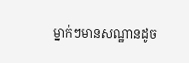ម្នាក់ៗមានសណ្ឋានដូច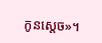កូនស្តេច»។